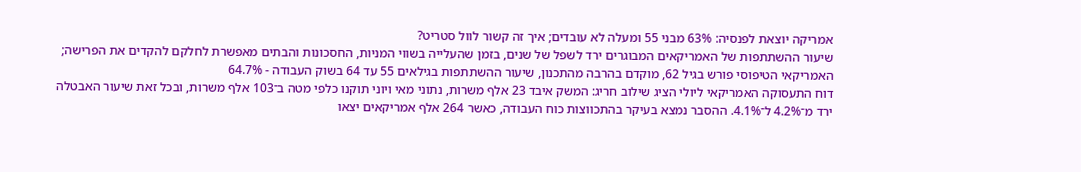אמריקה יוצאת לפנסיה: 63% מבני 55 ומעלה לא עובדים; איך זה קשור לוול סטריט?
שיעור ההשתתפות של האמריקאים המבוגרים ירד לשפל של שנים, בזמן שהעלייה בשווי המניות, החסכונות והבתים מאפשרת לחלקם להקדים את הפרישה; האמריקאי הטיפוסי פורש בגיל 62, מוקדם בהרבה מהתכנון, שיעור ההשתתפות בגילאים 55 עד 64 בשוק העבודה - 64.7%
דוח התעסוקה האמריקאי ליולי הציג שילוב חריג: המשק איבד 23 אלף משרות, נתוני מאי ויוני תוקנו כלפי מטה ב־103 אלף משרות, ובכל זאת שיעור האבטלה ירד מ־4.2% ל־4.1%. ההסבר נמצא בעיקר בהתכווצות כוח העבודה, כאשר 264 אלף אמריקאים יצאו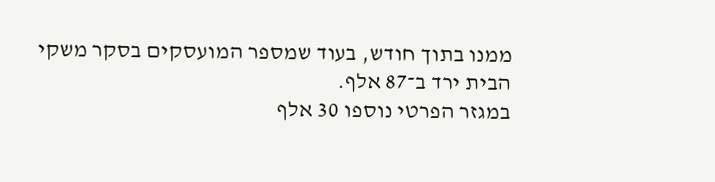ממנו בתוך חודש, בעוד שמספר המועסקים בסקר משקי הבית ירד ב־87 אלף.
במגזר הפרטי נוספו 30 אלף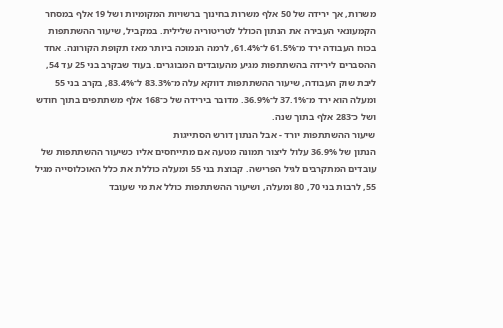משרות, אך ירידה של 50 אלף משרות בחינוך ברשויות המקומיות ושל 19 אלף במסחר הקמעונאי העבירה את הנתון הכולל לטריטוריה שלילית. במקביל, שיעור ההשתתפות בכוח העבודה ירד מ־61.5% ל־61.4%, לרמה הנמוכה ביותר מאז תקופת הקורונה. אחד ההסברים לירידה בהשתתפות מגיע מהעובדים המבוגרים. בעוד שבקרב בני 25 עד 54, ליבת שוק העבודה, שיעור ההשתתפות דווקא עלה מ־83.3% ל־83.4%, בקרב בני 55 ומעלה הוא ירד מ־37.1% ל־36.9%. מדובר בירידה של כ־168 אלף משתתפים בתוך חודש ושל כ־283 אלף בתוך שנה.
שיעור ההשתתפות יורד - אבל הנתון דורש הסתייגות
הנתון של 36.9% עלול ליצור תמונה מטעה אם מתייחסים אליו כשיעור ההשתתפות של עובדים המתקרבים לגיל הפרישה. קבוצת בני 55 ומעלה כוללת את כלל האוכלוסייה מגיל 55, לרבות בני 70, 80 ומעלה, ושיעור ההשתתפות כולל את מי שעובד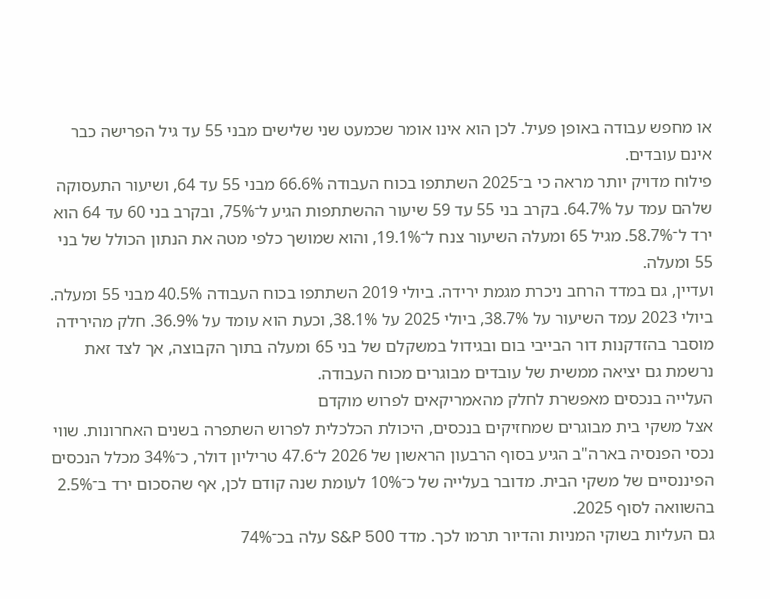או מחפש עבודה באופן פעיל. לכן הוא אינו אומר שכמעט שני שלישים מבני 55 עד גיל הפרישה כבר אינם עובדים.
פילוח מדויק יותר מראה כי ב־2025 השתתפו בכוח העבודה 66.6% מבני 55 עד 64, ושיעור התעסוקה שלהם עמד על 64.7%. בקרב בני 55 עד 59 שיעור ההשתתפות הגיע ל־75%, ובקרב בני 60 עד 64 הוא ירד ל־58.7%. מגיל 65 ומעלה השיעור צנח ל־19.1%, והוא שמושך כלפי מטה את הנתון הכולל של בני 55 ומעלה.
ועדיין, גם במדד הרחב ניכרת מגמת ירידה. ביולי 2019 השתתפו בכוח העבודה 40.5% מבני 55 ומעלה. ביולי 2023 עמד השיעור על 38.7%, ביולי 2025 על 38.1%, וכעת הוא עומד על 36.9%. חלק מהירידה מוסבר בהזדקנות דור הבייבי בום ובגידול במשקלם של בני 65 ומעלה בתוך הקבוצה, אך לצד זאת נרשמת גם יציאה ממשית של עובדים מבוגרים מכוח העבודה.
העלייה בנכסים מאפשרת לחלק מהאמריקאים לפרוש מוקדם
אצל משקי בית מבוגרים שמחזיקים בנכסים, היכולת הכלכלית לפרוש השתפרה בשנים האחרונות. שווי נכסי הפנסיה בארה"ב הגיע בסוף הרבעון הראשון של 2026 ל־47.6 טריליון דולר, כ־34% מכלל הנכסים הפיננסיים של משקי הבית. מדובר בעלייה של כ־10% לעומת שנה קודם לכן, אף שהסכום ירד ב־2.5% בהשוואה לסוף 2025.
גם העליות בשוקי המניות והדיור תרמו לכך. מדד S&P 500 עלה בכ־74%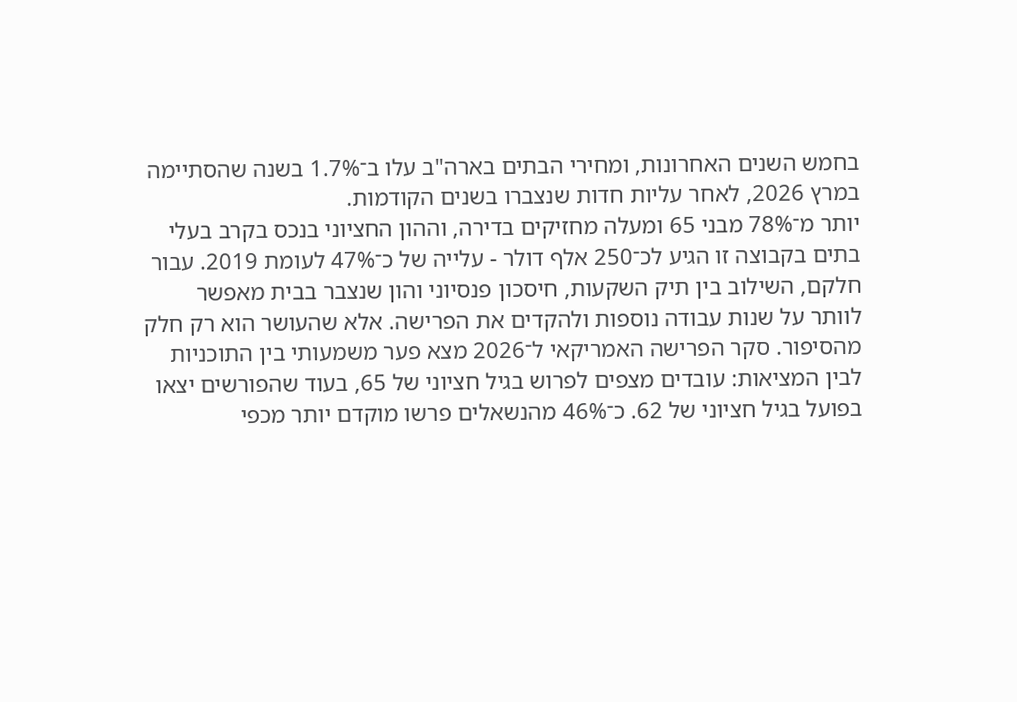בחמש השנים האחרונות, ומחירי הבתים בארה"ב עלו ב־1.7% בשנה שהסתיימה במרץ 2026, לאחר עליות חדות שנצברו בשנים הקודמות.
יותר מ־78% מבני 65 ומעלה מחזיקים בדירה, וההון החציוני בנכס בקרב בעלי בתים בקבוצה זו הגיע לכ־250 אלף דולר - עלייה של כ־47% לעומת 2019. עבור חלקם, השילוב בין תיק השקעות, חיסכון פנסיוני והון שנצבר בבית מאפשר לוותר על שנות עבודה נוספות ולהקדים את הפרישה. אלא שהעושר הוא רק חלק מהסיפור. סקר הפרישה האמריקאי ל־2026 מצא פער משמעותי בין התוכניות לבין המציאות: עובדים מצפים לפרוש בגיל חציוני של 65, בעוד שהפורשים יצאו בפועל בגיל חציוני של 62. כ־46% מהנשאלים פרשו מוקדם יותר מכפי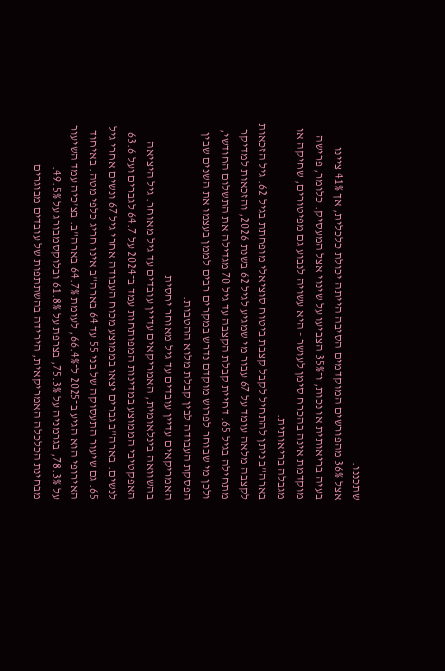שתכננו.
אצל 36% מהפורשים המוקדמים הסיבה הייתה יכולת כלכלית, אך 41% ציינו בעיה בריאותית או נכות, ו־35% הצביעו על שינוי אצל המעסיק. כלומר, פרישה מוקדמת אינה בהכרח סימן לעושר - היא עשויה לנבוע גם מפיטורים, שחיקה או מגבלה בריאותית.
בארה"ב ניתן להתחיל לקבל קצבת ביטוח סוציאלי מופחתת בגיל 62. גיל הזכאות לקצבה מלאה עומד על 67 עבור מי שמגיע לגיל 62 בשנת 2026, והזכאות למדיקר מתחילה בגיל 65. דחיית קבלת הקצבה עד גיל 70 מגדילה את התשלום החודשי, ולכן מי שבוחר לפרוש מוקדם נדרש במקרים רבים לממן בעצמו את השנים שבין הפסקת העבודה לבין קבלת מלוא ההטבות.
האמריקאים עדיין עובדים עד גיל מאוחר יחסית
בהשוואה בינלאומית, האמריקאים עדיין עובדים עד גיל מאוחר. גיל היציאה האפקטיבי הממוצע במדינות המפותחות עמד ב־2024 על 64.7 לגברים ועל 63.6 לנשים. בארה"ב גברים יצאו בממוצע מכוח העבודה אחרי גיל 67 ונשים אחרי גיל 65. גם שיעור התעסוקה של בני 55 עד 64 בארה"ב אינו חריג כלפי מטה. באיחוד האירופי הוא הגיע ב־2025 ל־66.4%, לעומת 64.7% בארה"ב. בצ'כיה עמד השיעור על 78.3%, בגרמניה על 75.3%, בצרפת על 61.8% ובלוקסמבורג על 49.5%.
מבחינת הכלכלה האמריקאית, הירידה בהשתתפות של עובדים מבוגרים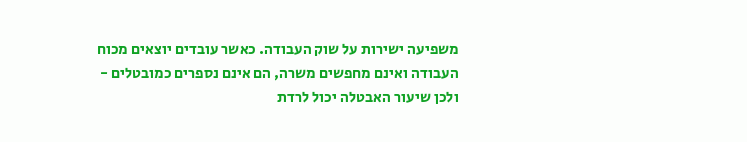משפיעה ישירות על שוק העבודה. כאשר עובדים יוצאים מכוח העבודה ואינם מחפשים משרה, הם אינם נספרים כמובטלים - ולכן שיעור האבטלה יכול לרדת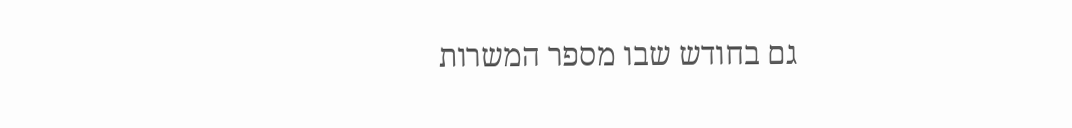גם בחודש שבו מספר המשרות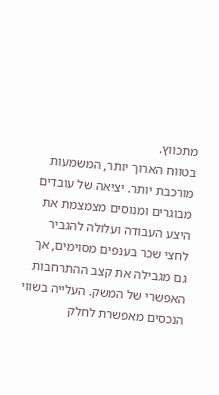מתכווץ.
בטווח הארוך יותר, המשמעות מורכבת יותר. יציאה של עובדים מבוגרים ומנוסים מצמצמת את היצע העבודה ועלולה להגביר לחצי שכר בענפים מסוימים, אך גם מגבילה את קצב ההתרחבות האפשרי של המשק. העלייה בשווי הנכסים מאפשרת לחלק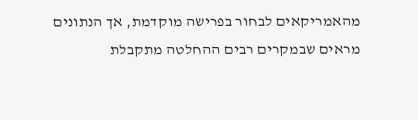מהאמריקאים לבחור בפרישה מוקדמת, אך הנתונים מראים שבמקרים רבים ההחלטה מתקבלת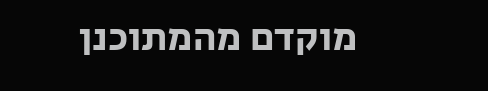מוקדם מהמתוכנן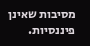מסיבות שאינן פיננסיות.